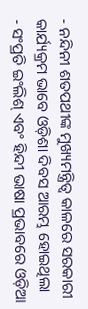- ନନ୍ଦିନୀ ଶତପଥୀଙ୍କ ମୁଖ୍ୟମନ୍ତ୍ରିତ୍ୱ କାଳରେ ସରକାରୀ କାର୍ଯ୍ୟକ୍ରମ ଭାବେ ଓଡ଼ିଶା ଦିବସ ଆରମ୍ଭ ହୋଇଥିଲା
- ସଂପ୍ରତି ଇଂଲିଶ୍ ଏବଂ ହିନ୍ଦୀ ଭାଷା ପ୍ରଭାବରେ ଓଡ଼ିଆ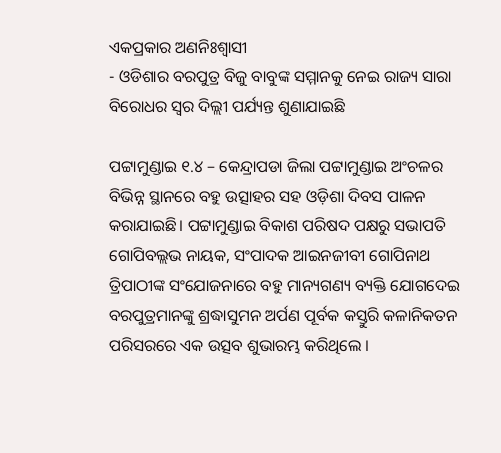ଏକପ୍ରକାର ଅଣନିଃଶ୍ୱାସୀ
- ଓଡିଶାର ବରପୁତ୍ର ବିଜୁ ବାବୁଙ୍କ ସମ୍ମାନକୁ ନେଇ ରାଜ୍ୟ ସାରା ବିରୋଧର ସ୍ୱର ଦିଲ୍ଲୀ ପର୍ଯ୍ୟନ୍ତ ଶୁଣାଯାଇଛି

ପଟ୍ଟାମୁଣ୍ଡାଇ ୧.୪ – କେନ୍ଦ୍ରାପଡା ଜିଲା ପଟ୍ଟାମୁଣ୍ଡାଇ ଅଂଚଳର ବିଭିନ୍ନ ସ୍ଥାନରେ ବହୁ ଉତ୍ସାହର ସହ ଓଡ଼ିଶା ଦିବସ ପାଳନ କରାଯାଇଛି। ପଟ୍ଟାମୁଣ୍ଡାଇ ବିକାଶ ପରିଷଦ ପକ୍ଷରୁ ସଭାପତି ଗୋପିବଲ୍ଲଭ ନାୟକ, ସଂପାଦକ ଆଇନଜୀବୀ ଗୋପିନାଥ ତ୍ରିପାଠୀଙ୍କ ସଂଯୋଜନାରେ ବହୁ ମାନ୍ୟଗଣ୍ୟ ବ୍ୟକ୍ତି ଯୋଗଦେଇ ବରପୁତ୍ରମାନଙ୍କୁ ଶ୍ରଦ୍ଧାସୁମନ ଅର୍ପଣ ପୂର୍ବକ କସ୍ତୁରି କଳାନିକତନ ପରିସରରେ ଏକ ଉତ୍ସବ ଶୁଭାରମ୍ଭ କରିଥିଲେ ।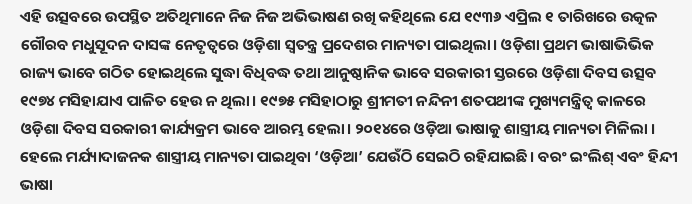ଏହି ଉତ୍ସବରେ ଉପସ୍ଥିତ ଅତିଥିମାନେ ନିଜ ନିଜ ଅଭିଭାଷଣ ରଖି କହିଥିଲେ ଯେ ୧୯୩୬ ଏପ୍ରିଲ ୧ ତାରିଖରେ ଉତ୍କଳ ଗୌରବ ମଧୁସୂଦନ ଦାସଙ୍କ ନେତୃତ୍ୱରେ ଓଡ଼ିଶା ସ୍ୱତନ୍ତ୍ର ପ୍ରଦେଶର ମାନ୍ୟତା ପାଇଥିଲା। ଓଡ଼ିଶା ପ୍ରଥମ ଭାଷାଭିଭିକ ରାଜ୍ୟ ଭାବେ ଗଠିତ ହୋଇଥିଲେ ସୁଦ୍ଧା ବିଧିବଦ୍ଧ ତଥା ଆନୁଷ୍ଠାନିକ ଭାବେ ସରକାରୀ ସ୍ତରରେ ଓଡ଼ିଶା ଦିବସ ଉତ୍ସବ ୧୯୭୪ ମସିହାଯାଏ ପାଳିତ ହେଉ ନ ଥିଲା। ୧୯୭୫ ମସିହାଠାରୁ ଶ୍ରୀମତୀ ନନ୍ଦିନୀ ଶତପଥୀଙ୍କ ମୁଖ୍ୟମନ୍ତ୍ରିତ୍ୱ କାଳରେ ଓଡ଼ିଶା ଦିବସ ସରକାରୀ କାର୍ଯ୍ୟକ୍ରମ ଭାବେ ଆରମ୍ଭ ହେଲା। ୨୦୧୪ରେ ଓଡ଼ିଆ ଭାଷାକୁ ଶାସ୍ତ୍ରୀୟ ମାନ୍ୟତା ମିଳିଲା । ହେଲେ ମର୍ଯ୍ୟାଦାଜନକ ଶାସ୍ତ୍ରୀୟ ମାନ୍ୟତା ପାଇଥିବା ‘ଓଡ଼ିଆ’ ଯେଉଁଠି ସେଇଠି ରହିଯାଇଛି। ବରଂ ଇଂଲିଶ୍ ଏବଂ ହିନ୍ଦୀ ଭାଷା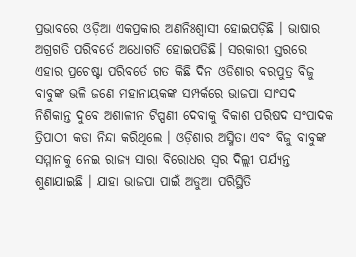ପ୍ରଭାବରେ ଓଡ଼ିଆ ଏକପ୍ରକାର ଅଣନିଃଶ୍ୱାସୀ ହୋଇପଡ଼ିଛି । ଭାଷାର ଅଗ୍ରଗତି ପରିବର୍ତେ ଅଧୋଗତି ହୋଇପଡିଛି। ସରକାରୀ ସ୍ତରରେ ଏହାର ପ୍ରଚେଷ୍ଟା ପରିବର୍ତେ ଗତ କିଛି ଦିନ ଓଡିଶାର ବରପୁତ୍ର ବିଜୁ ବାବୁଙ୍କ ଭଳି ଜଣେ ମହାନାୟକଙ୍କ ସମ୍ପର୍କରେ ଭାଜପା ସାଂସଦ ନିଶିକାନ୍ତ ଦୁବେ ଅଶାଳୀନ ଟିପ୍ପଣୀ ଦେବାକୁ ବିକାଶ ପରିଷଦ ସଂପାଦକ ତ୍ରିପାଠୀ କଡା ନିନ୍ଦା କରିଥିଲେ । ଓଡ଼ିଶାର ଅସ୍ମିତା ଏବଂ ବିଜୁ ବାବୁଙ୍କ ସମ୍ମାନକୁ ନେଇ ରାଜ୍ୟ ସାରା ବିରୋଧର ସ୍ୱର ଦିଲ୍ଲୀ ପର୍ଯ୍ୟନ୍ତ ଶୁଣାଯାଇଛି । ଯାହା ଭାଜପା ପାଇଁ ଅଡୁଆ ପରିସ୍ଥିତି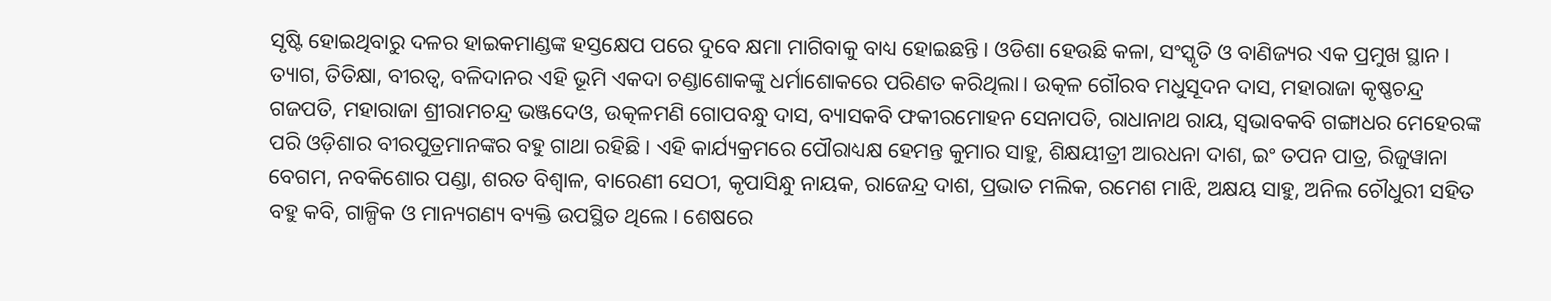ସୃଷ୍ଟି ହୋଇଥିବାରୁ ଦଳର ହାଇକମାଣ୍ଡଙ୍କ ହସ୍ତକ୍ଷେପ ପରେ ଦୁବେ କ୍ଷମା ମାଗିବାକୁ ବାଧ୍ୟ ହୋଇଛନ୍ତି । ଓଡିଶା ହେଉଛି କଳା, ସଂସ୍କୃତି ଓ ବାଣିଜ୍ୟର ଏକ ପ୍ରମୁଖ ସ୍ଥାନ। ତ୍ୟାଗ, ତିତିକ୍ଷା, ବୀରତ୍ୱ, ବଳିଦାନର ଏହି ଭୂମି ଏକଦା ଚଣ୍ଡାଶୋକଙ୍କୁ ଧର୍ମାଶୋକରେ ପରିଣତ କରିଥିଲା। ଉତ୍କଳ ଗୌରବ ମଧୁସୂଦନ ଦାସ, ମହାରାଜା କୃଷ୍ଣଚନ୍ଦ୍ର ଗଜପତି, ମହାରାଜା ଶ୍ରୀରାମଚନ୍ଦ୍ର ଭଞ୍ଜଦେଓ, ଉତ୍କଳମଣି ଗୋପବନ୍ଧୁ ଦାସ, ବ୍ୟାସକବି ଫକୀରମୋହନ ସେନାପତି, ରାଧାନାଥ ରାୟ, ସ୍ୱଭାବକବି ଗଙ୍ଗାଧର ମେହେରଙ୍କ ପରି ଓଡ଼ିଶାର ବୀରପୁତ୍ରମାନଙ୍କର ବହୁ ଗାଥା ରହିଛି । ଏହି କାର୍ଯ୍ୟକ୍ରମରେ ପୌରାଧ୍ୟକ୍ଷ ହେମନ୍ତ କୁମାର ସାହୁ, ଶିକ୍ଷୟୀତ୍ରୀ ଆରଧନା ଦାଶ, ଇଂ ତପନ ପାତ୍ର, ରିଜୁୱାନା ବେଗମ, ନବକିଶୋର ପଣ୍ଡା, ଶରତ ବିଶ୍ୱାଳ, ବାରେଣୀ ସେଠୀ, କୃପାସିନ୍ଧୁ ନାୟକ, ରାଜେନ୍ଦ୍ର ଦାଶ, ପ୍ରଭାତ ମଲିକ, ରମେଶ ମାଝି, ଅକ୍ଷୟ ସାହୁ, ଅନିଲ ଚୌଧୁରୀ ସହିତ ବହୁ କବି, ଗାଳ୍ପିକ ଓ ମାନ୍ୟଗଣ୍ୟ ବ୍ୟକ୍ତି ଉପସ୍ଥିତ ଥିଲେ । ଶେଷରେ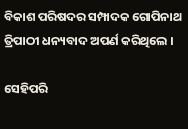ବିକାଶ ପରିଷଦର ସମ୍ପାଦକ ଗୋପିନାଥ ତ୍ରିପାଠୀ ଧନ୍ୟବାଦ ଅପର୍ଣ କରିଥିଲେ ।

ସେହିପରି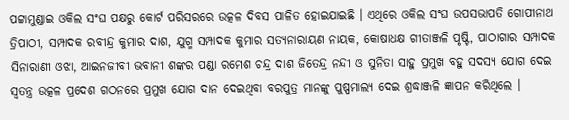ପଟ୍ଟାମୁଣ୍ଡାଇ ଓକିଲ ସଂଘ ପକ୍ଷରୁ କୋର୍ଟ ପରିସରରେ ଉତ୍କଳ ଦିବସ ପାଳିତ ହୋଇଯାଇଛି । ଏଥିରେ ଓକିଲ ସଂଘ ଉପସଭାପତି ଗୋପୀନାଥ ତ୍ରିପାଠୀ, ସମ୍ପାଦକ ରବୀନ୍ଦ୍ର କୁମାର ଦାଶ, ଯୁଗ୍ମ ସମ୍ପାଦକ କୁମାର ସତ୍ୟନାରାୟଣ ନାୟକ, କୋଷାଧକ୍ଷ ଗୀତାଞ୍ଜଳି ପୃଷ୍ଟି, ପାଠାଗାର ସମ୍ପାଦକ ସିନାରାଣୀ ଓଝା, ଆଇନଜୀବୀ ଭବାନୀ ଶଙ୍କର ପଣ୍ଡା ରମେଶ ଚନ୍ଦ୍ର ଦାଶ ଜିତେନ୍ଦ୍ର ନନ୍ଦୀ ଓ ସୁନିତା ସାହୁ ପ୍ରମୁଖ ବହୁ ସଦସ୍ୟ ଯୋଗ ଦେଇ ସ୍ୱତନ୍ତ୍ର ଉତ୍କଳ ପ୍ରଦେଶ ଗଠନରେ ପ୍ରମୁଖ ଯୋଗ ଦାନ ଦେଇଥିବା ବରପୁତ୍ର ମାନଙ୍କୁ ପୁଷ୍ପମାଲ୍ୟ ଦେଇ ଶ୍ରଦ୍ଧାଞ୍ଜଳି ଜ୍ଞାପନ କରିଥିଲେ ।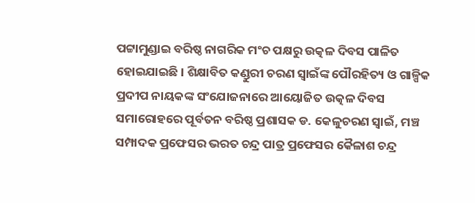ପଟ୍ଟାମୁଣ୍ଡାଇ ବରିଷ୍ଠ ନାଗରିକ ମଂଚ ପକ୍ଷରୁ ଉତ୍କଳ ଦିବସ ପାଳିତ ହୋଇଯାଇଛି । ଶିକ୍ଷାବିତ କଣ୍ଡୁରୀ ଚରଣ ସ୍ୱାଇଁଙ୍କ ପୌରହିତ୍ୟ ଓ ଗାଳ୍ପିକ ପ୍ରଦୀପ ନାୟକଙ୍କ ସଂଯୋଜନାରେ ଆୟୋଜିତ ଉତ୍କଳ ଦିବସ ସମାରୋହରେ ପୂର୍ବତନ ବରିଷ୍ଠ ପ୍ରଶାସକ ଡ. କେଳୁଚରଣ ସ୍ଵାଇଁ, ମଞ୍ଚ ସମ୍ପାଦକ ପ୍ରଫେସର ଭରତ ଚନ୍ଦ୍ର ପାତ୍ର ପ୍ରଫେସର କୈଳାଶ ଚନ୍ଦ୍ର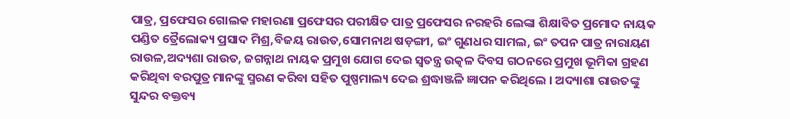ପାତ୍ର, ପ୍ରଫେସର ଗୋଲକ ମହାରଣା ପ୍ରଫେସର ପରୀକ୍ଷିତ ପାତ୍ର ପ୍ରଫେସର ନରହରି ଲେଙ୍କା ଶିକ୍ଷାବିତ ପ୍ରମୋଦ ନାୟକ ପଣ୍ଡିତ ତ୍ରୈଲୋକ୍ୟ ପ୍ରସାଦ ମିଶ୍ର,ବିଜୟ ରାଉତ,ସୋମନାଥ ଷଡ଼ଙ୍ଗୀ, ଇଂ ଗୁଣଧର ସାମଲ, ଇଂ ତପନ ପାତ୍ର ନାରାୟଣ ରାଉଳ,ଅଦ୍ୟଶା ରାଉତ, ଜଗନ୍ନାଥ ନାୟକ ପ୍ରମୁଖ ଯୋଗ ଦେଇ ସ୍ୱତନ୍ତ୍ର ଉତ୍କଳ ଦିବସ ଗଠନରେ ପ୍ରମୁଖ ଭୂମିକା ଗ୍ରହଣ କରିଥିବା ବରପୁତ୍ର ମାନଙ୍କୁ ସ୍ମରଣ କରିବା ସହିତ ପୁଷ୍ପମାଲ୍ୟ ଦେଇ ଶ୍ରଦ୍ଧାଞ୍ଜଳି ଜ୍ଞାପନ କରିଥିଲେ । ଅଦ୍ୟାଶା ରାଉତଙ୍କୁ ସୁନ୍ଦର ବକ୍ତବ୍ୟ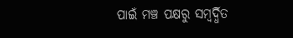ପାଇଁ ମଞ୍ଚ ପକ୍ଷରୁ ସମ୍ବର୍ଦ୍ଧିତ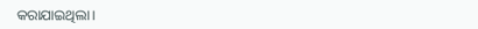କରାଯାଇଥିଲା।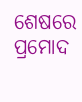ଶେଷରେ ପ୍ରମୋଦ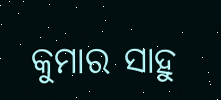କୁମାର ସାହୁ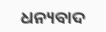ଧନ୍ୟବାଦ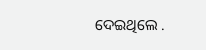ଦେଇଥିଲେ .